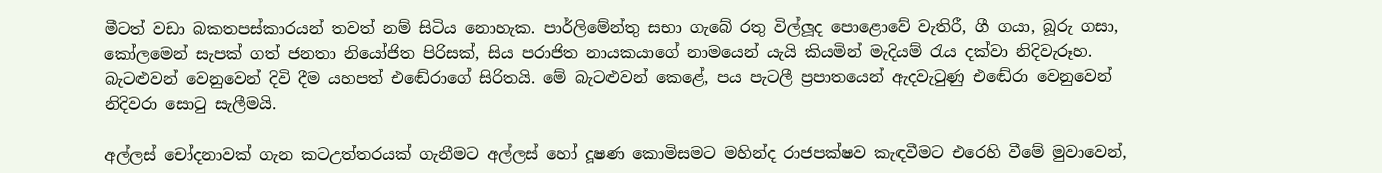මීටත් වඩා බකතපස්කාරයන් තවත් නම් සිටිය නොහැක. පාර්ලිමේන්තු සභා ගැබේ රතු විල්ලූද පොළොවේ වැතිරී, ගී ගයා, බූරු ගසා, කෝලමෙන් සැපක් ගත් ජනතා නියෝජිත පිරිසක්, සිය පරාජිත නායකයාගේ නාමයෙන් යැයි කියමින් මැදියම් රැය දක්වා නිදිවැරූහ. බැටළුවන් වෙනුවෙන් දිවි දීම යහපත් එඬේරාගේ සිරිතයි. මේ බැටළුවන් කෙළේ, පය පැටලී ප්‍රපාතයෙන් ඇදවැටුණු එඬේරා වෙනුවෙන් නිදිවරා සොටු සැලීමයි.

අල්ලස් චෝදනාවක් ගැන කටඋත්තරයක් ගැනීමට අල්ලස් හෝ දූෂණ කොමිසමට මහින්ද රාජපක්ෂව කැඳවීමට එරෙහි වීමේ මුවාවෙන්,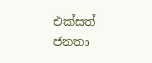එක්සත් ජනතා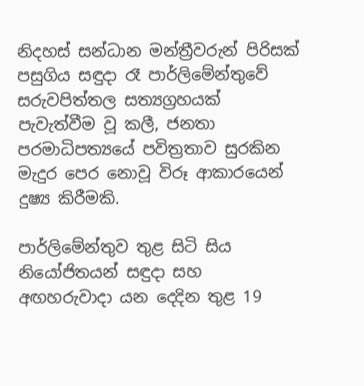නිදහස් සන්ධාන මන්ත්‍රීවරුන් පිරිසක් පසුගිය සඳුදා රෑ පාර්ලිමේන්තුවේ සරුවපිත්තල සත්‍යග්‍රහයක් පැවැත්වීම වූ කලී, ජනතා පරමාධිපත්‍යයේ පවිත්‍රතාව සුරකින මැදුර පෙර නොවූ විරූ ආකාරයෙන් දුෂ්‍ය කිරීමකි.

පාර්ලිමේන්තුව තුළ සිටි සිය නියෝජිතයන් සඳුදා සහ අඟහරුවාදා යන දෙදින තුළ 19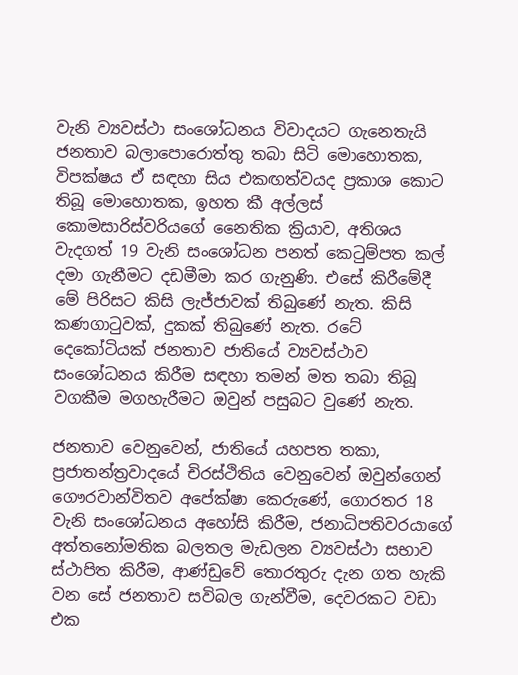වැනි ව්‍යවස්ථා සංශෝධනය විවාදයට ගැනෙතැයි ජනතාව බලාපොරොත්තු තබා සිටි මොහොතක, විපක්ෂය ඒ සඳහා සිය එකඟත්වයද ප්‍රකාශ කොට තිබූ මොහොතක, ඉහත කී අල්ලස් කොමසාරිස්වරියගේ නෛතික ක්‍රියාව, අතිශය වැදගත් 19 වැනි සංශෝධන පනත් කෙටුම්පත කල් දමා ගැනීමට දඩමීමා කර ගැනුණි. එසේ කිරීමේදී මේ පිරිසට කිසි ලැජ්ජාවක් තිබුණේ නැත. කිසි කණගාටුවක්, දුකක් තිබුණේ නැත. රටේ දෙකෝටියක් ජනතාව ජාතියේ ව්‍යවස්ථාව සංශෝධනය කිරීම සඳහා තමන් මත තබා තිබූ වගකීම මගහැරීමට ඔවුන් පසුබට වුණේ නැත.

ජනතාව වෙනුවෙන්, ජාතියේ යහපත තකා, ප්‍රජාතන්ත්‍රවාදයේ චිරස්ථිතිය වෙනුවෙන් ඔවුන්ගෙන් ගෞරවාන්විතව අපේක්ෂා කෙරුණේ, ගොරතර 18 වැනි සංශෝධනය අහෝසි කිරීම, ජනාධිපතිවරයාගේ අත්තනෝමතික බලතල මැඩලන ව්‍යවස්ථා සභාව ස්ථාපිත කිරීම, ආණ්ඩුවේ තොරතුරු දැන ගත හැකි වන සේ ජනතාව සවිබල ගැන්වීම, දෙවරකට වඩා එක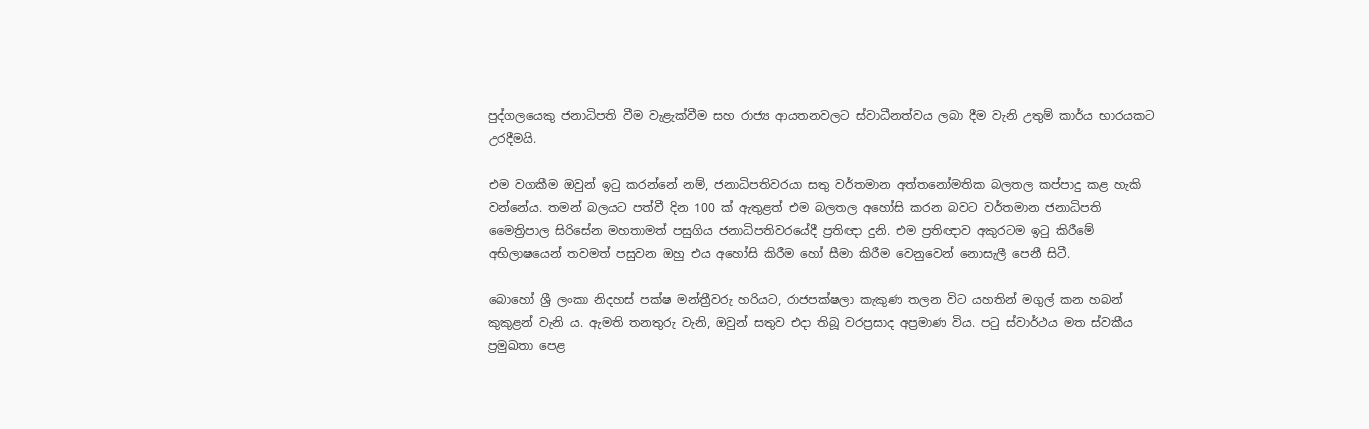පුද්ගලයෙකු ජනාධිපති වීම වැළැක්වීම සහ රාජ්‍ය ආයතනවලට ස්වාධීනත්වය ලබා දීම වැනි උතුම් කාර්ය භාරයකට උරදීමයි.

එම වගකීම ඔවුන් ඉටු කරන්නේ නම්, ජනාධිපතිවරයා සතු වර්තමාන අත්තනෝමතික බලතල කප්පාදු කළ හැකි වන්නේය. තමන් බලයට පත්වී දින 100 ක් ඇතුළත් එම බලතල අහෝසි කරන බවට වර්තමාන ජනාධිපති මෛත්‍රිපාල සිරිසේන මහතාමත් පසුගිය ජනාධිපතිවරයේදී ප්‍රතිඥා දුනි. එම ප්‍රතිඥාව අකුරටම ඉටු කිරීමේ අභිලාෂයෙන් තවමත් පසුවන ඔහු එය අහෝසි කිරීම හෝ සීමා කිරීම වෙනුවෙන් නොසැලී පෙනී සිටී.

බොහෝ ශ්‍රී ලංකා නිදහස් පක්ෂ මන්ත්‍රීවරු හරියට, රාජපක්ෂලා කැකුණ තලන විට යහතින් මගුල් කන හබන් කුකුළන් වැනි ය. ඇමති තනතුරු වැනි, ඔවුන් සතුව එදා තිබූ වරප්‍රසාද අප්‍රමාණ විය. පටු ස්වාර්ථය මත ස්වකීය ප්‍රමුඛතා පෙළ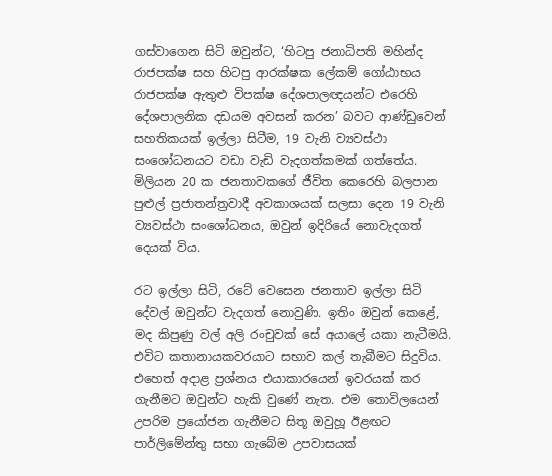ගස්වාගෙන සිටි ඔවුන්ට, ‘හිටපු ජනාධිපති මහින්ද රාජපක්ෂ සහ හිටපු ආරක්ෂක ලේකම් ගෝඨාභය රාජපක්ෂ ඇතුළු විපක්ෂ දේශපාලඥයන්ට එරෙහි දේශපාලනික දඩයම අවසන් කරන’ බවට ආණ්ඩුවෙන් සහතිකයක් ඉල්ලා සිටීම, 19 වැනි ව්‍යවස්ථා සංශෝධනයට වඩා වැඩි වැදගත්කමක් ගත්තේය. මිලියන 20 ක ජනතාවකගේ ජීවිත කෙරෙහි බලපාන පුළුල් ප්‍රජාතන්ත්‍රවාදී අවකාශයක් සලසා දෙන 19 වැනි ව්‍යවස්ථා සංශෝධනය, ඔවුන් ඉදිරියේ නොවැදගත් දෙයක් විය.

රට ඉල්ලා සිටි, රටේ වෙසෙන ජනතාව ඉල්ලා සිටි දේවල් ඔවුන්ට වැදගත් නොවුණි. ඉතිං ඔවුන් කෙළේ, මද කිපුණු වල් අලි රංචුවක් සේ අයාලේ යකා නැටීමයි. එවිට කතානායකවරයාට සභාව කල් තැබීමට සිදුවිය. එහෙත් අදාළ ප්‍රශ්නය එයාකාරයෙන් ඉවරයක් කර ගැනීමට ඔවුන්ට හැකි වුණේ නැත. එම තොවිලයෙන් උපරිම ප්‍රයෝජන ගැනීමට සිතූ ඔවුහූ ඊළඟට පාර්ලිමේන්තු සභා ගැබේම උපවාසයක්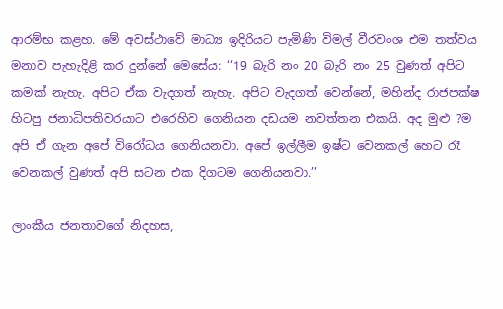ආරම්භ කළහ. මේ අවස්ථාවේ මාධ්‍ය ඉදිරියට පැමිණි විමල් වීරවංශ එම තත්වය මනාව පැහැදිළි කර දුන්නේ මෙසේය: ‘‘19 බැරි නං 20 බැරි නං 25 වුණත් අපිට කමක් නැහැ. අපිට ඒක වැදගත් නැහැ. අපිට වැදගත් වෙන්නේ, මහින්ද රාජපක්ෂ හිටපු ජනාධිපතිවරයාට එරෙහිව ගෙනියන දඩයම නවත්තන එකයි. අද මුළු ?ම අපි ඒ ගැන අපේ විරෝධය ගෙනියනවා. අපේ ඉල්ලීම ඉෂ්ට වෙනකල් හෙට රෑ වෙනකල් වුණත් අපි සටන එක දිගටම ගෙනියනවා.’’

ලාංකීය ජනතාවගේ නිදහස,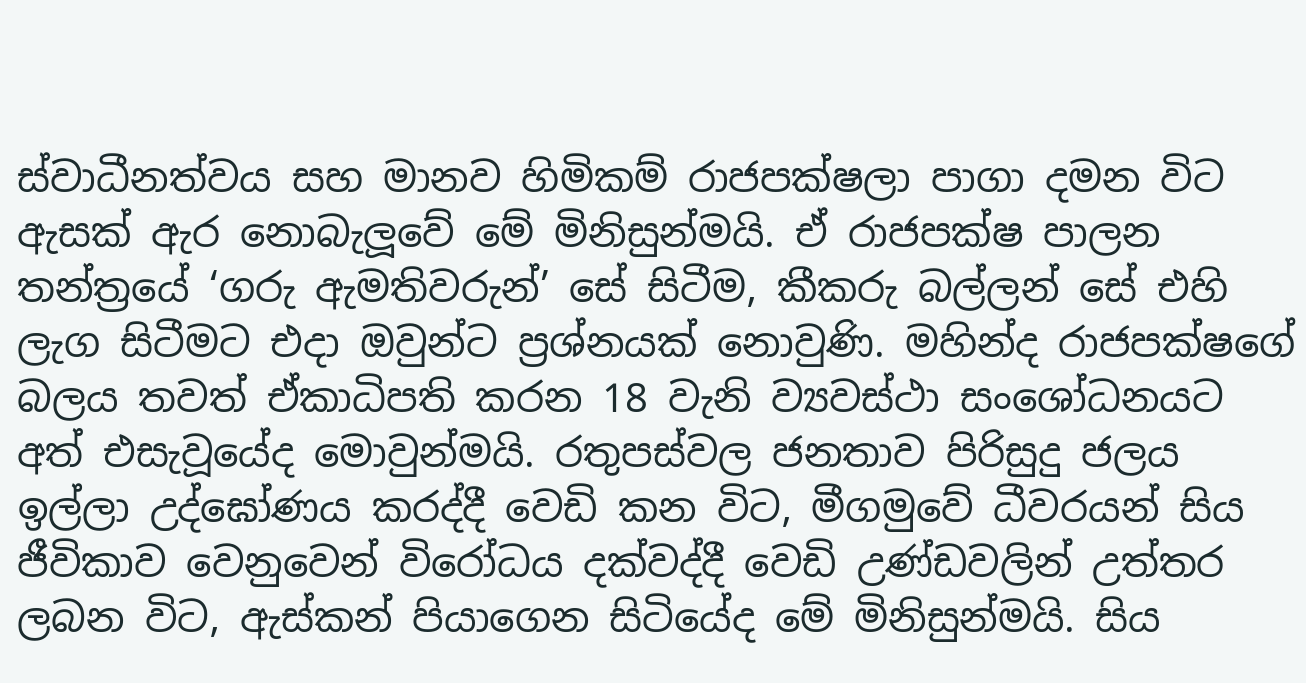ස්වාධීනත්වය සහ මානව හිමිකම් රාජපක්ෂලා පාගා දමන විට ඇසක් ඇර නොබැලූවේ මේ මිනිසුන්මයි. ඒ රාජපක්ෂ පාලන තන්ත්‍රයේ ‘ගරු ඇමතිවරුන්’ සේ සිටීම, කීකරු බල්ලන් සේ එහි ලැග සිටීමට එදා ඔවුන්ට ප්‍රශ්නයක් නොවුණි. මහින්ද රාජපක්ෂගේ බලය තවත් ඒකාධිපති කරන 18 වැනි ව්‍යවස්ථා සංශෝධනයට අත් එසැවූයේද මොවුන්මයි. රතුපස්වල ජනතාව පිරිසුදු ජලය ඉල්ලා උද්ඝෝණය කරද්දී වෙඩි කන විට, මීගමුවේ ධීවරයන් සිය ජීවිකාව වෙනුවෙන් විරෝධය දක්වද්දී වෙඩි උණ්ඩවලින් උත්තර ලබන විට, ඇස්කන් පියාගෙන සිටියේද මේ මිනිසුන්මයි. සිය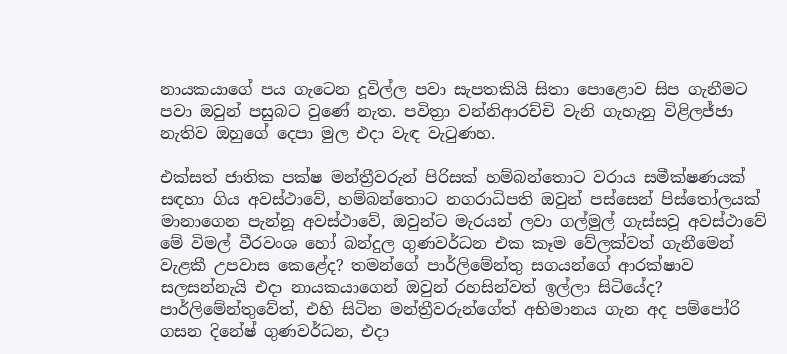නායකයාගේ පය ගැටෙන දූවිල්ල පවා සැපතකියි සිතා පොළොව සිප ගැනීමට පවා ඔවුන් පසුබට වුණේ නැත. පවිත්‍රා වන්නිආරච්චි වැනි ගැහැනු විළිලජ්ජා නැතිව ඔහුගේ දෙපා මුල එදා වැඳ වැටුණහ.

එක්සත් ජාතික පක්ෂ මන්ත්‍රීවරුන් පිරිසක් හම්බන්තොට වරාය සමීක්ෂණයක් සඳහා ගිය අවස්ථාවේ, හම්බන්තොට නගරාධිපති ඔවුන් පස්සෙන් පිස්තෝලයක් මානාගෙන පැන්නූ අවස්ථාවේ, ඔවුන්ට මැරයන් ලවා ගල්මුල් ගැස්සවූ අවස්ථාවේ මේ විමල් වීරවංශ හෝ බන්දුල ගුණවර්ධන එක කෑම වේලක්වත් ගැනීමෙන් වැළකී උපවාස කෙළේද? තමන්ගේ පාර්ලිමේන්තු සගයන්ගේ ආරක්ෂාව සලසන්නැයි එදා නායකයාගෙන් ඔවුන් රහසින්වත් ඉල්ලා සිටියේද? පාර්ලිමේන්තුවේත්, එහි සිටින මන්ත්‍රීවරුන්ගේත් අභිමානය ගැන අද පම්පෝරි ගසන දිනේෂ් ගුණවර්ධන, එදා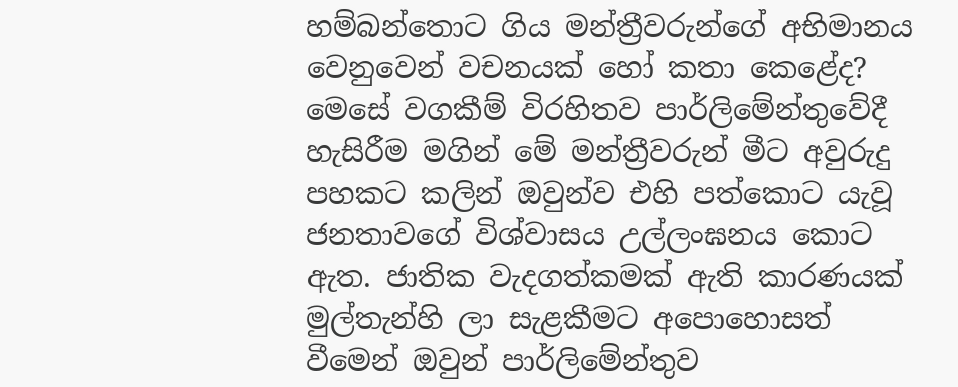හම්බන්තොට ගිය මන්ත්‍රීවරුන්ගේ අභිමානය වෙනුවෙන් වචනයක් හෝ කතා කෙළේද?
මෙසේ වගකීම් විරහිතව පාර්ලිමේන්තුවේදී හැසිරීම මගින් මේ මන්ත්‍රීවරුන් මීට අවුරුදු පහකට කලින් ඔවුන්ව එහි පත්කොට යැවූ ජනතාවගේ විශ්වාසය උල්ලංඝනය කොට ඇත. ජාතික වැදගත්කමක් ඇති කාරණයක් මුල්තැන්හි ලා සැළකීමට අපොහොසත් වීමෙන් ඔවුන් පාර්ලිමේන්තුව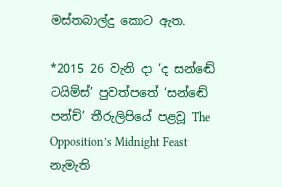මස්තබාල්දු කොට ඇත.

*2015 26 වැනි දා ‘ද සන්ඬේ ටයිම්ස්’ පුවත්පතේ ‘සන්ඬේ පන්ච්’ තීරුලිපියේ පළවූ The Opposition’s Midnight Feast නැමැති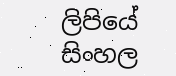ලිපියේ සිංහල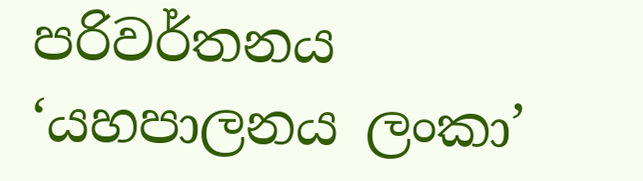පරිවර්තනය ‘යහපාලනය ලංකා’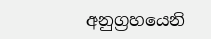අනුග්‍රහයෙනි